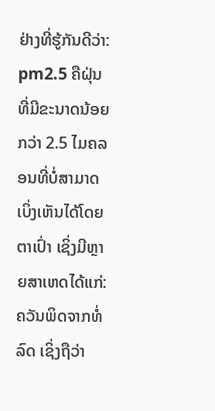ຢ່າງທີ່ຮູ້ກັນດີວ່າ: pm2.5 ຄືຝຸ່ນທີ່ມີຂະນາດນ້ອຍກວ່າ 2.5 ໄມຄລອນທີ່ບໍ່ສາມາດເບິ່ງເຫັນໄດ້ໂດຍຕາເປົ່າ ເຊິ່ງມີຫຼາຍສາເຫດໄດ້ແກ່: ຄວັນພິດຈາກທໍ່ລົດ ເຊິ່ງຖືວ່າ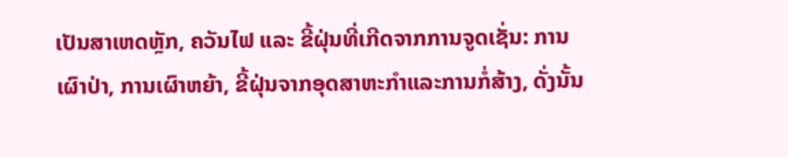ເປັນສາເຫດຫຼັກ, ຄວັນໄຟ ແລະ ຂີ້ຝຸ່ນທີ່ເກີດຈາກການຈູດເຊັ່ນ: ການເຜົາປ່າ, ການເຜົາຫຍ້າ, ຂີ້ຝຸ່ນຈາກອຸດສາຫະກໍາແລະການກໍ່ສ້າງ, ດັ່ງນັ້ນ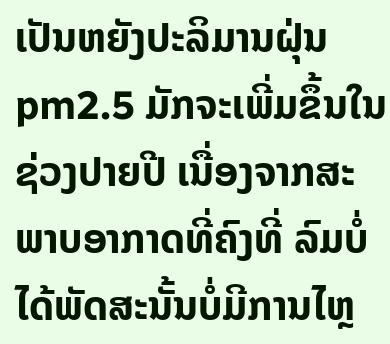ເປັນຫຍັງປະລິມານຝຸ່ນ pm2.5 ມັກຈະເພີ່ມຂຶ້ນໃນຊ່ວງປາຍປີ ເນື່ອງຈາກສະພາບອາກາດທີ່ຄົງທີ່ ລົມບໍ່ໄດ້ພັດສະນັ້ນບໍ່ມີການໄຫຼ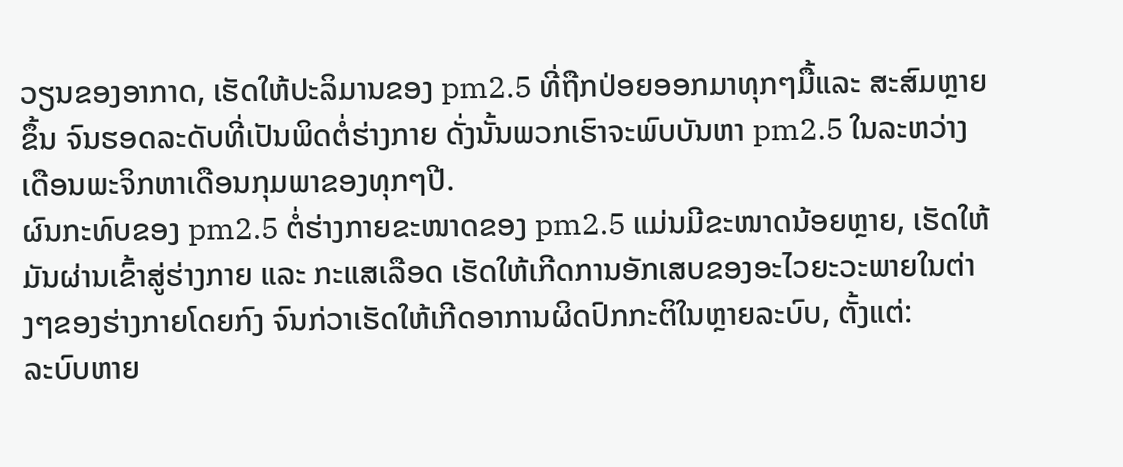ວຽນຂອງອາກາດ, ເຮັດໃຫ້ປະລິມານຂອງ pm2.5 ທີ່ຖືກປ່ອຍອອກມາທຸກໆມື້ແລະ ສະສົມຫຼາຍຂຶ້ນ ຈົນຮອດລະດັບທີ່ເປັນພິດຕໍ່ຮ່າງກາຍ ດັ່ງນັ້ນພວກເຮົາຈະພົບບັນຫາ pm2.5 ໃນລະຫວ່າງເດືອນພະຈິກຫາເດືອນກຸມພາຂອງທຸກໆປີ.
ຜົນກະທົບຂອງ pm2.5 ຕໍ່ຮ່າງກາຍຂະໜາດຂອງ pm2.5 ແມ່ນມີຂະໜາດນ້ອຍຫຼາຍ, ເຮັດໃຫ້ມັນຜ່ານເຂົ້າສູ່ຮ່າງກາຍ ແລະ ກະແສເລືອດ ເຮັດໃຫ້ເກີດການອັກເສບຂອງອະໄວຍະວະພາຍໃນຕ່າງໆຂອງຮ່າງກາຍໂດຍກົງ ຈົນກ່ວາເຮັດໃຫ້ເກີດອາການຜິດປົກກະຕິໃນຫຼາຍລະບົບ, ຕັ້ງແຕ່:
ລະບົບຫາຍ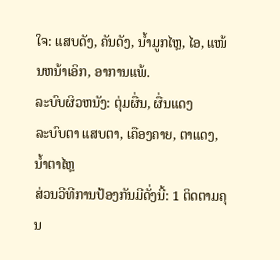ໃຈ: ແສບດັງ, ຄັນດັງ, ນ້ຳມູກໄຫຼ, ໄອ, ແໜ້ນຫນ້າເອິກ, ອາການແພ້.
ລະບົບຜິວຫນັງ: ຕຸ່ມຜື່ນ, ຜື່ນແດງ
ລະບົບຕາ ແສບຕາ, ເຄືອງຄາຍ, ຕາແດງ, ນ້ຳຕາໄຫຼ
ສ່ວນວີທີການປ້ອງກັນມີດັ່ງນີ້: 1 ຕິດຕາມຄຸນ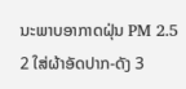ນະພາບອາກາດຝຸ່ນ PM 2.5 2 ໃສ່ຜ້າອັດປາກ-ດັງ 3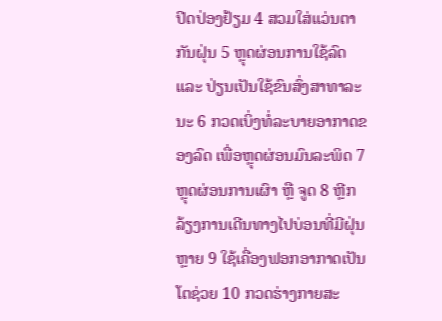ປິດປ່ອງຢ້ຽມ 4 ສວມໃສ່ແວ່ນຕາກັນຝຸ່ນ 5 ຫຼຸດຜ່ອນການໃຊ້ລົດ ແລະ ປ່ຽນເປັນໃຊ້ຂົນສົ່ງສາທາລະນະ 6 ກວດເບິ່ງທໍ່ລະບາຍອາກາດຂອງລົດ ເພື່ອຫຼຸດຜ່ອນມົນລະພິດ 7 ຫຼຸດຜ່ອນການເຜົາ ຫຼື ຈູດ 8 ຫຼີກລ້ຽງການເດີນທາງໄປບ່ອນທີ່ມີຝຸ່ນຫຼາຍ 9 ໃຊ້ເຄື່ອງຟອກອາກາດເປັນໂຕຊ່ວຍ 10 ກວດຮ່າງກາຍສະ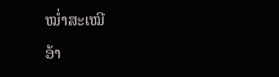ໝ່ຳສະເໝີ
ອ້າ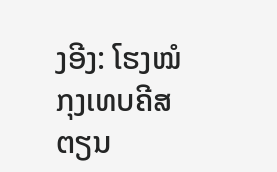ງອີງ: ໂຮງໝໍກຸງເທບຄີສຕຽນ